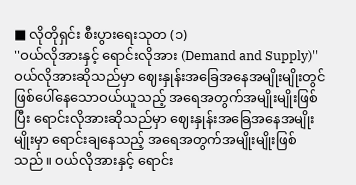■ လိုတိုရှင်း စီးပွားရေးသုတ (၁)
''ဝယ်လိုအားနှင့် ရောင်းလိုအား (Demand and Supply)''
ဝယ်လိုအားဆိုသည်မှာ ဈေးနှုန်းအခြေအနေအမျိုးမျိုးတွင် ဖြစ်ပေါ်နေသောဝယ်ယူသည့် အရေအတွက်အမျိုးမျိုးဖြစ်ပြီး ရောင်းလိုအားဆိုသည်မှာ ဈေးနှုန်းအခြေအနေအမျိုးမျိုးမှာ ရောင်းချနေသည့် အရေအတွက်အမျိုးမျိုးဖြစ်သည်။ ဝယ်လိုအားနှင့် ရောင်း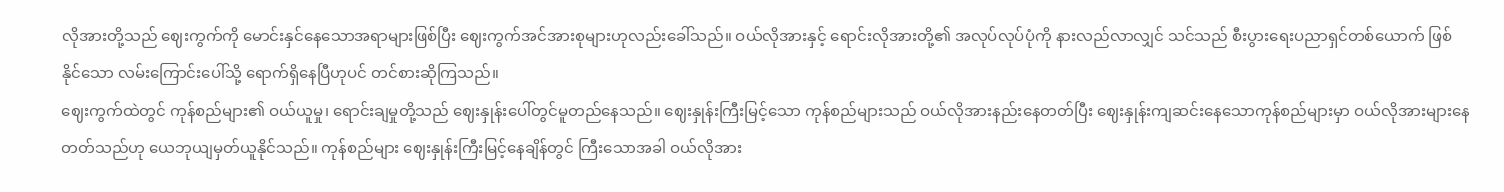လိုအားတို့သည် ဈေးကွက်ကို မောင်းနှင်နေသောအရာများဖြစ်ပြီး ဈေးကွက်အင်အားစုများဟုလည်းခေါ်သည်။ ဝယ်လိုအားနှင့် ရောင်းလိုအားတို့၏ အလုပ်လုပ်ပုံကို နားလည်လာလျှင် သင်သည် စီးပွားရေးပညာရှင်တစ်ယောက် ဖြစ်နိုင်သော လမ်းကြောင်းပေါ်သို့ ရောက်ရှိနေပြီဟုပင် တင်စားဆိုကြသည်။
ဈေးကွက်ထဲတွင် ကုန်စည်များ၏ ဝယ်ယူမှု၊ ရောင်းချမှုတို့သည် ဈေးနှုန်းပေါ်တွင်မူတည်နေသည်။ ဈေးနှုန်းကြီးမြင့်သော ကုန်စည်များသည် ဝယ်လိုအားနည်းနေတတ်ပြီး ဈေးနှုန်းကျဆင်းနေသောကုန်စည်များမှာ ဝယ်လိုအားများနေတတ်သည်ဟု ယေဘုယျမှတ်ယူနိုင်သည်။ ကုန်စည်များ ဈေးနှုန်းကြီးမြင့်နေချိန်တွင် ကြီးသောအခါ ဝယ်လိုအား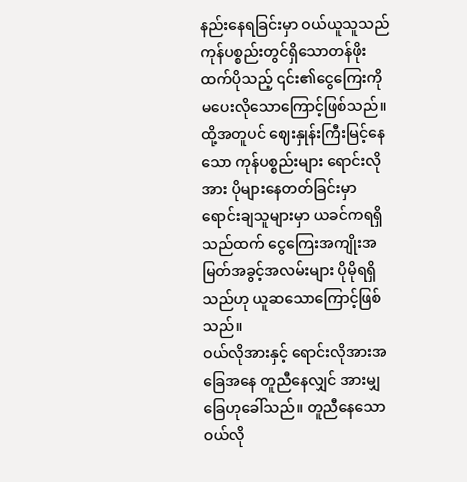နည်းနေရခြင်းမှာ ဝယ်ယူသူသည် ကုန်ပစ္စည်းတွင်ရှိသောတန်ဖိုးထက်ပိုသည့် ၎င်း၏ငွေကြေးကို မပေးလိုသောကြောင့်ဖြစ်သည်။ ထို့အတူပင် ဈေးနှုန်းကြီးမြင့်နေသော ကုန်ပစ္စည်းများ ရောင်းလိုအား ပိုများနေတတ်ခြင်းမှာ ရောင်းချသူများမှာ ယခင်ကရရှိသည်ထက် ငွေကြေးအကျိုးအမြတ်အခွင့်အလမ်းများ ပိုမိုရရှိသည်ဟု ယူဆသောကြောင့်ဖြစ်သည်။
ဝယ်လိုအားနှင့် ရောင်းလိုအားအခြေအနေ တူညီနေလျှင် အားမျှခြေဟုခေါ်သည်။ တူညီနေသော ဝယ်လို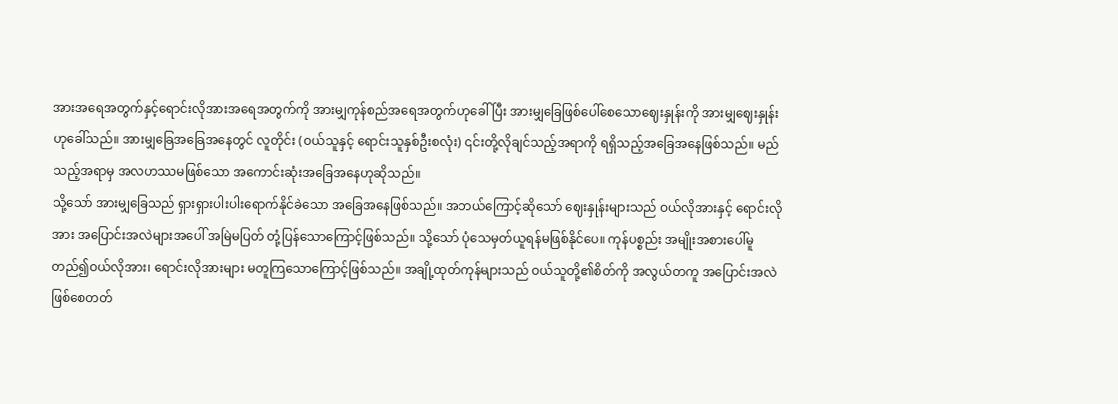အားအရေအတွက်နှင့်ရောင်းလိုအားအရေအတွက်ကို အားမျှကုန်စည်အရေအတွက်ဟုခေါ်ပြီး အားမျှခြေဖြစ်ပေါ်စေသောဈေးနှုန်းကို အားမျှဈေးနှုန်းဟုခေါ်သည်။ အားမျှခြေအခြေအနေတွင် လူတိုင်း (ဝယ်သူနှင့် ရောင်းသူနှစ်ဦးစလုံး) ၎င်းတို့လိုချင်သည့်အရာကို ရရှိသည့်အခြေအနေဖြစ်သည်။ မည်သည့်အရာမှ အလဟဿမဖြစ်သော အကောင်းဆုံးအခြေအနေဟုဆိုသည်။
သို့သော် အားမျှခြေသည် ရှားရှားပါးပါးရောက်နိုင်ခဲသော အခြေအနေဖြစ်သည်။ အဘယ်ကြောင့်ဆိုသော် ဈေးနှုန်းများသည် ဝယ်လိုအားနှင့် ရောင်းလိုအား အပြောင်းအလဲများအပေါ် အမြဲမပြတ် တုံ့ပြန်သောကြောင့်ဖြစ်သည်။ သို့သော် ပုံသေမှတ်ယူရန်မဖြစ်နိုင်ပေ။ ကုန်ပစ္စည်း အမျိုးအစားပေါ်မူတည်၍ဝယ်လိုအား၊ ရောင်းလိုအားများ မတူကြသောကြောင့်ဖြစ်သည်။ အချို့ထုတ်ကုန်များသည် ဝယ်သူတို့၏စိတ်ကို အလွယ်တကူ အပြောင်းအလဲဖြစ်စေတတ်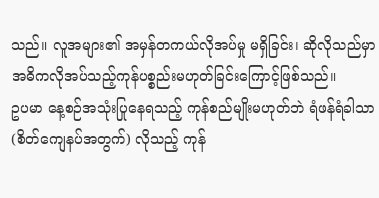သည်။ လူအများ၏ အမှန်တကယ်လိုအပ်မှု မရှိခြင်း၊ ဆိုလိုသည်မှာ အဓိကလိုအပ်သည့်ကုန်ပစ္စည်းမဟုတ်ခြင်းကြောင့်ဖြစ်သည်။
ဥပမာ နေ့စဉ်အသုံးပြုနေရသည့် ကုန်စည်မျိုးမဟုတ်ဘဲ ရံဖန်ရံခါသာ (စိတ်ကျေနပ်အတွက်) လိုသည့် ကုန်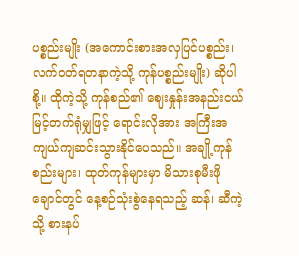ပစ္စည်းမျိုး (အကောင်းစားအလှပြင်ပစ္စည်း၊ လက်ဝတ်ရတနာကဲ့သို့ ကုန်ပစ္စည်းမျိုး) ဆိုပါစို့။ ထိုကဲ့သို့ ကုန်စည်၏ ဈေးနှုန်းအနည်းငယ်မြင့်တက်ရုံမျှဖြင့် ရောင်းလိုအား အကြီးအကျယ်ကျဆင်းသွားနိုင်ပေသည်။ အချို့ကုန်စည်းများ၊ ထုတ်ကုန်များမှာ မိသားစုမီးဖိုချောင်တွင် နေ့စဉ်သုံးစွဲနေရသည့် ဆန်၊ ဆီကဲ့သို့ စားနပ်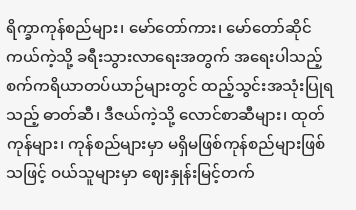ရိက္ခာကုန်စည်များ၊ မော်တော်ကား၊ မော်တော်ဆိုင်ကယ်ကဲ့သို့ ခရီးသွားလာရေးအတွက် အရေးပါသည့် စက်ကရိယာတပ်ယာဉ်များတွင် ထည့်သွင်းအသုံးပြုရသည့် ဓာတ်ဆီ၊ ဒီဇယ်ကဲ့သို့ လောင်စာဆီများ၊ ထုတ်ကုန်များ၊ ကုန်စည်များမှာ မရှိမဖြစ်ကုန်စည်များဖြစ်သဖြင့် ဝယ်သူများမှာ ဈေးနှုန်းမြင့်တက်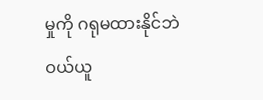မှုကို ဂရုမထားနိုင်ဘဲ ဝယ်ယူ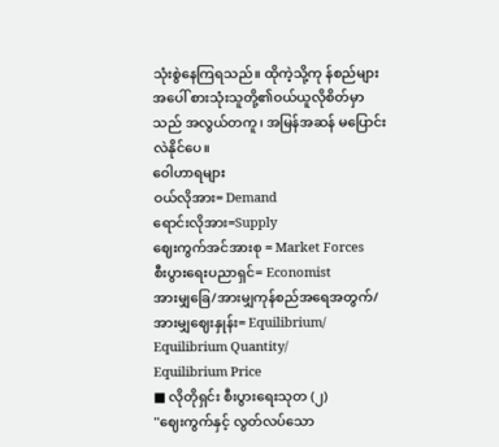သုံးစွဲနေကြရသည်။ ထိုကဲ့သို့ကု န်စည်များအပေါ် စားသုံးသူတို့၏ဝယ်ယူလိုစိတ်မှာ သည် အလွယ်တကူ၊ အမြန်အဆန် မပြောင်းလဲနိုင်ပေ။
ဝေါဟာရများ
ဝယ်လိုအား= Demand
ရောင်းလိုအား=Supply
ဈေးကွက်အင်အားစု = Market Forces
စီးပွားရေးပညာရှင်= Economist
အားမျှခြေ/အားမျှကုန်စည်အရေအတွက်/အားမျှဈေးနှုန်း= Equilibrium/ Equilibrium Quantity/
Equilibrium Price
■ လိုတိုရှင်း စီးပွားရေးသုတ (၂)
''ဈေးကွက်နှင့် လွတ်လပ်သော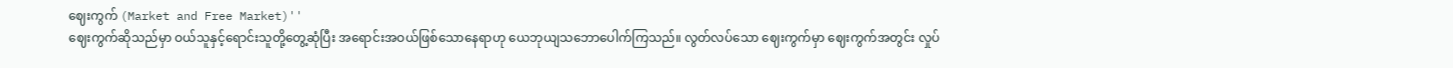ဈေးကွက် (Market and Free Market)''
ဈေးကွက်ဆိုသည်မှာ ဝယ်သူနှင့်ရောင်းသူတို့တွေ့ဆုံပြီး အရောင်းအဝယ်ဖြစ်သောနေရာဟု ယေဘုယျသဘောပေါက်ကြသည်။ လွတ်လပ်သော ဈေးကွက်မှာ ဈေးကွက်အတွင်း လှုပ်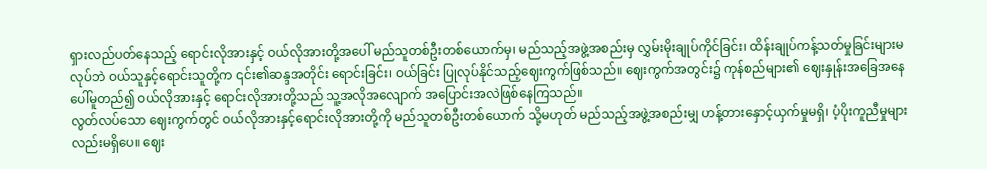ရှားလည်ပတ်နေသည့် ရောင်းလိုအားနှင့် ဝယ်လိုအားတို့အပေါ် မည်သူတစ်ဦးတစ်ယောက်မှ၊ မည်သည့်အဖွဲ့အစည်းမှ လွှမ်းမိုးချုပ်ကိုင်ခြင်း၊ ထိန်းချုပ်ကန့်သတ်မှုခြင်းများမလုပ်ဘဲ ဝယ်သူနှင့်ရောင်းသူတို့က ၎င်း၏ဆန္ဒအတိုင်း ရောင်းခြင်း၊ ဝယ်ခြင်း ပြုလုပ်နိုင်သည့်ဈေးကွက်ဖြစ်သည်။ ဈေးကွက်အတွင်း၌ ကုန်စည်များ၏ ဈေးနှုန်းအခြေအနေပေါ်မူတည်၍ ဝယ်လိုအားနှင့် ရောင်းလိုအားတို့သည် သူ့အလိုအလျောက် အပြောင်းအလဲဖြစ်နေကြသည်။
လွတ်လပ်သော ဈေးကွက်တွင် ဝယ်လိုအားနှင့်ရောင်းလိုအားတို့ကို မည်သူတစ်ဦးတစ်ယောက် သို့မဟုတ် မည်သည့်အဖွဲ့အစည်းမျှ ဟန့်တားနှောင့်ယှက်မှုမရှိ၊ ပံ့ပိုးကူညီမှုများလည်းမရှိပေ။ ဈေး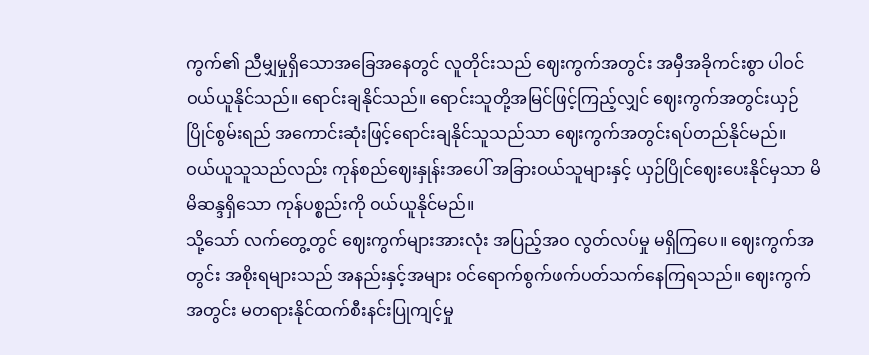ကွက်၏ ညီမျှမှုရှိသောအခြေအနေတွင် လူတိုင်းသည် ဈေးကွက်အတွင်း အမှီအခိုကင်းစွာ ပါဝင်ဝယ်ယူနိုင်သည်။ ရောင်းချနိုင်သည်။ ရောင်းသူတို့အမြင်ဖြင့်ကြည့်လျှင် ဈေးကွက်အတွင်းယှဉ်ပြိုင်စွမ်းရည် အကောင်းဆုံးဖြင့်ရောင်းချနိုင်သူသည်သာ ဈေးကွက်အတွင်းရပ်တည်နိုင်မည်။
ဝယ်ယူသူသည်လည်း ကုန်စည်ဈေးနှုန်းအပေါ် အခြားဝယ်သူများနှင့် ယှဉ်ပြိုင်ဈေးပေးနိုင်မှသာ မိမိဆန္ဒရှိသော ကုန်ပစ္စည်းကို ဝယ်ယူနိုင်မည်။
သို့သော် လက်တွေ့တွင် ဈေးကွက်များအားလုံး အပြည့်အဝ လွတ်လပ်မှု မရှိကြပေ။ ဈေးကွက်အတွင်း အစိုးရများသည် အနည်းနှင့်အများ ဝင်ရောက်စွက်ဖက်ပတ်သက်နေကြရသည်။ ဈေးကွက်အတွင်း မတရားနိုင်ထက်စီးနင်းပြုကျင့်မှု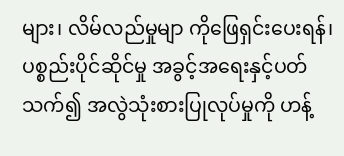များ၊ လိမ်လည်မှုမျာ ကိုဖြေရှင်းပေးရန်၊ ပစ္စည်းပိုင်ဆိုင်မှု အခွင့်အရေးနှင့်ပတ်သက်၍ အလွဲသုံးစားပြုလုပ်မှုကို ဟန့်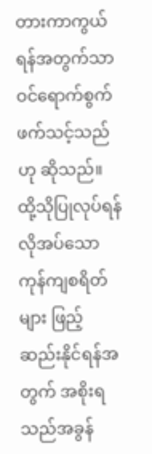တားကာကွယ်ရန်အတွက်သာ ဝင်ရောက်စွက်ဖက်သင့်သည်ဟု ဆိုသည်။ ထို့သိုပြုလုပ်ရန် လိုအပ်သော ကုန်ကျစရိတ်များ ဖြည့်ဆည်းနိုင်ရန်အတွက် အစိုးရသည်အခွန်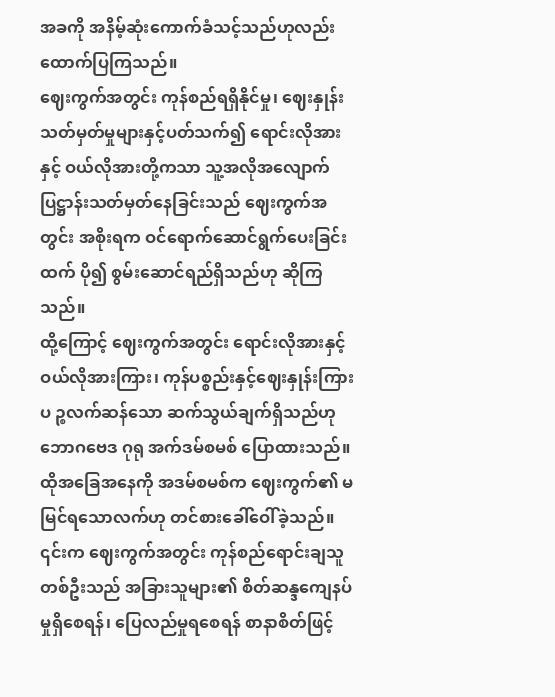အခကို အနိမ့်ဆုံးကောက်ခံသင့်သည်ဟုလည်း ထောက်ပြကြသည်။
ဈေးကွက်အတွင်း ကုန်စည်ရရှိနိုင်မှု၊ ဈေးနှုန်းသတ်မှတ်မှုများနှင့်ပတ်သက်၍ ရောင်းလိုအားနှင့် ဝယ်လိုအားတို့ကသာ သူ့အလိုအလျောက်ပြဋ္ဌာန်းသတ်မှတ်နေခြင်းသည် ဈေးကွက်အတွင်း အစိုးရက ဝင်ရောက်ဆောင်ရွက်ပေးခြင်းထက် ပို၍ စွမ်းဆောင်ရည်ရှိသည်ဟု ဆိုကြသည်။
ထို့ကြောင့် ဈေးကွက်အတွင်း ရောင်းလိုအားနှင့် ဝယ်လိုအားကြား၊ ကုန်ပစ္စည်းနှင့်ဈေးနှုန်းကြား ပ ဉ္စလက်ဆန်သော ဆက်သွယ်ချက်ရှိသည်ဟု ဘောဂဗေဒ ဂုရု အက်ဒမ်စမစ် ပြောထားသည်။ ထိုအခြေအနေကို အဒမ်စမစ်က ဈေးကွက်၏ မမြင်ရသောလက်ဟု တင်စားခေါ်ဝေါ်ခဲ့သည်။ ၎င်းက ဈေးကွက်အတွင်း ကုန်စည်ရောင်းချသူတစ်ဦးသည် အခြားသူများ၏ စိတ်ဆန္ဒကျေနပ်မှုရှိစေရန်၊ ပြေလည်မှုရစေရန် စာနာစိတ်ဖြင့်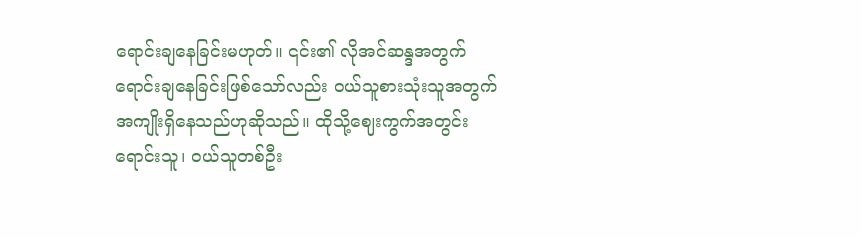ရောင်းချနေခြင်းမဟုတ်။ ၎င်း၏ လိုအင်ဆန္ဒအတွက် ရောင်းချနေခြင်းဖြစ်သော်လည်း ဝယ်သူစားသုံးသူအတွက် အကျိုးရှိနေသည်ဟုဆိုသည်။ ထိုသို့ဈေးကွက်အတွင်း ရောင်းသူ၊ ဝယ်သူတစ်ဦး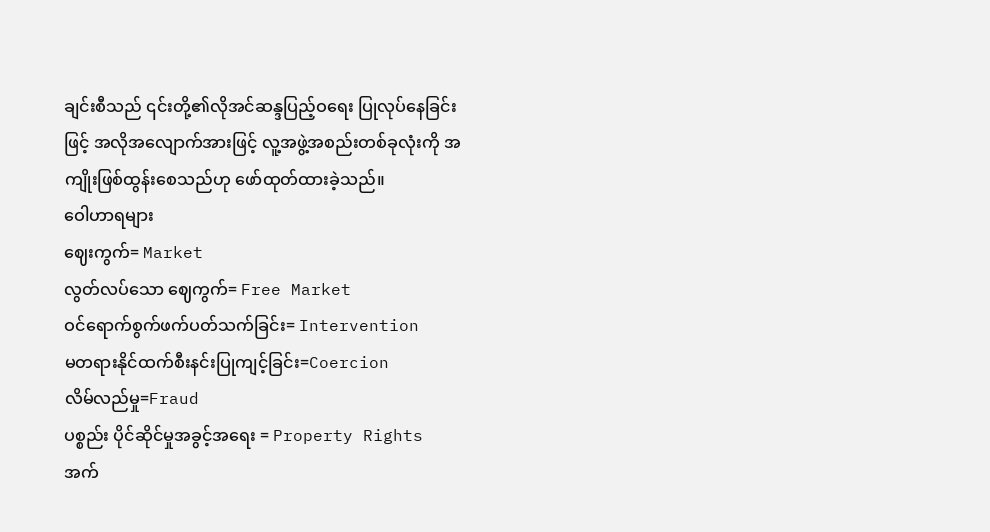ချင်းစီသည် ၎င်းတို့၏လိုအင်ဆန္ဒပြည့်ဝရေး ပြုလုပ်နေခြင်းဖြင့် အလိုအလျောက်အားဖြင့် လူ့အဖွဲ့အစည်းတစ်ခုလုံးကို အကျိုးဖြစ်ထွန်းစေသည်ဟု ဖော်ထုတ်ထားခဲ့သည်။
ဝေါဟာရများ
ဈေးကွက်= Market
လွတ်လပ်သော ဈေကွက်= Free Market
ဝင်ရောက်စွက်ဖက်ပတ်သက်ခြင်း= Intervention
မတရားနိုင်ထက်စီးနင်းပြုကျင့်ခြင်း=Coercion
လိမ်လည်မှု=Fraud
ပစ္စည်း ပိုင်ဆိုင်မှုအခွင့်အရေး = Property Rights
အက်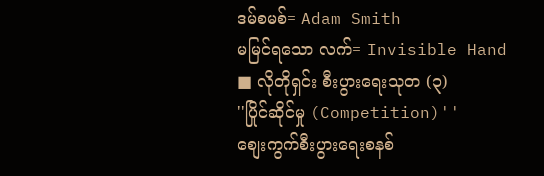ဒမ်စမစ်= Adam Smith
မမြင်ရသော လက်= Invisible Hand
■ လိုတိုရှင်း စီးပွားရေးသုတ (၃)
''ပြိုင်ဆိုင်မှု (Competition)''
စျေးကွက်စီးပွားရေးစနစ်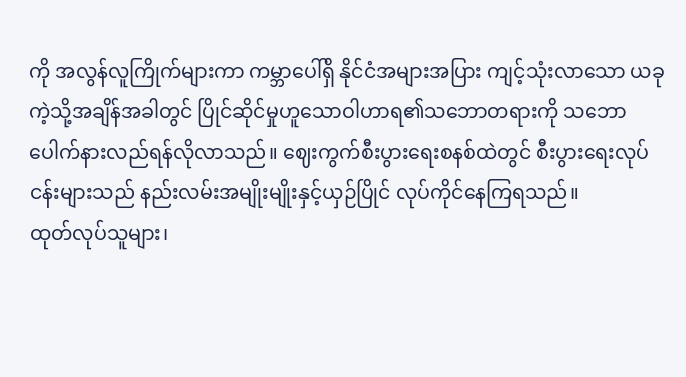ကို အလွန်လူကြိုက်များကာ ကမ္ဘာပေါ်ရှိ နိုင်ငံအများအပြား ကျင့်သုံးလာသော ယခုကဲ့သို့အချိန်အခါတွင် ပြိုင်ဆိုင်မှုဟူသောဝါဟာရ၏သဘောတရားကို သဘောပေါက်နားလည်ရန်လိုလာသည်။ ဈေးကွက်စီးပွားရေးစနစ်ထဲတွင် စီးပွားရေးလုပ်ငန်းများသည် နည်းလမ်းအမျိုးမျိုးနှင့်ယှဉ်ပြိုင် လုပ်ကိုင်နေကြရသည်။
ထုတ်လုပ်သူများ၊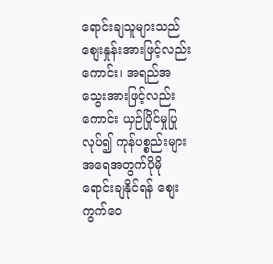ရောင်းချသူများသည် စျေးနှုန်းအားဖြင့်လည်းကောင်း၊ အရည်အသွေးအားဖြင့်လည်းကောင်း ယှဉ်ပြိုင်မှုပြုလုပ်၍ ကုန်ပစ္စည်းများအရေအတွက်ပိုမိုရောင်းချနိုင်ရန် စျေးကွက်ဝေ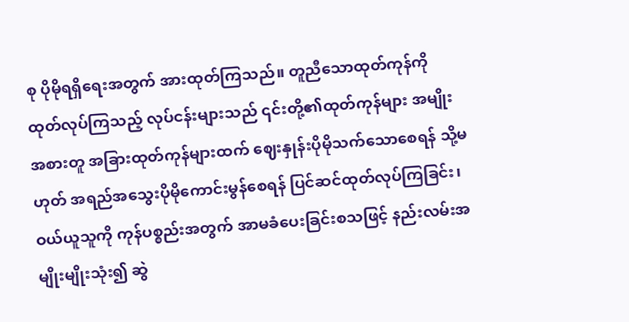စု ပိုမိုရရှိရေးအတွက် အားထုတ်ကြသည်။ တူညီသောထုတ်ကုန်ကို ထုတ်လုပ်ကြသည့် လုပ်ငန်းများသည် ၎င်းတို့၏ထုတ်ကုန်များ အမျိုးအစားတူ အခြားထုတ်ကုန်များထက် ဈေးနှုန်းပိုမိုသက်သောစေရန် သို့မဟုတ် အရည်အသွေးပိုမိုကောင်းမွန်စေရန် ပြင်ဆင်ထုတ်လုပ်ကြခြင်း၊ ဝယ်ယူသူကို ကုန်ပစ္စည်းအတွက် အာမခံပေးခြင်းစသဖြင့် နည်းလမ်းအမျိုးမျိုးသုံး၍ ဆွဲ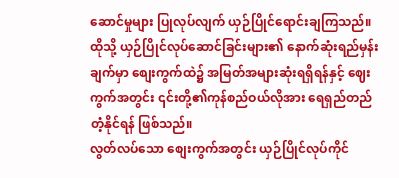ဆောင်မှုများ ပြုလုပ်လျက် ယှဉ်ပြိုင်ရောင်းချကြသည်။ ထိုသို့ ယှဉ်ပြိုင်လုပ်ဆောင်ခြင်းများ၏ နောက်ဆုံးရည်မှန်းချက်မှာ စျေးကွက်ထဲ၌ အမြတ်အများဆုံးရရှိရန်နှင့် ဈေးကွက်အတွင်း ၎င်းတို့၏ကုန်စည်ဝယ်လိုအား ရေရှည်တည်တံ့နိုင်ရန် ဖြစ်သည်။
လွတ်လပ်သော စျေးကွက်အတွင်း ယှဉ်ပြိုင်လုပ်ကိုင်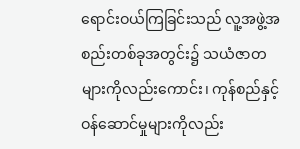ရောင်းဝယ်ကြခြင်းသည် လူ့အဖွဲ့အစည်းတစ်ခုအတွင်း၌ သယံဇာတများကိုလည်းကောင်း၊ ကုန်စည်နှင့် ဝန်ဆောင်မှုများကိုလည်း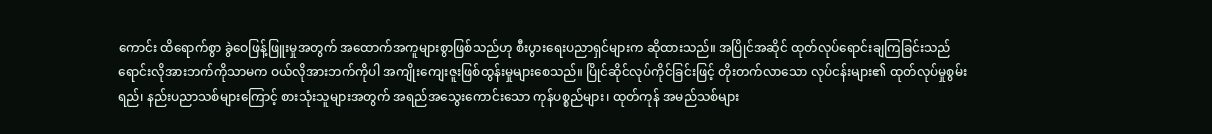ကောင်း ထိရောက်စွာ ခွဲဝေဖြန့်ဖြူးမှုအတွက် အထောက်အကူများစွာဖြစ်သည်ဟု စီးပွားရေးပညာရှင်များက ဆိုထားသည်။ အပြိုင်အဆိုင် ထုတ်လုပ်ရောင်းချကြခြင်းသည် ရောင်းလိုအားဘက်ကိုသာမက ဝယ်လိုအားဘက်ကိုပါ အကျိုးကျေးဇူးဖြစ်ထွန်းမှုများစေသည်။ ပြိုင်ဆိုင်လုပ်ကိုင်ခြင်းဖြင့် တိုးတက်လာသော လုပ်ငန်းများ၏ ထုတ်လုပ်မှုစွမ်းရည်၊ နည်းပညာသစ်များကြောင့် စားသုံးသူများအတွက် အရည်အသွေးကောင်းသော ကုန်ပစ္စည်များ၊ ထုတ်ကုန် အမည်သစ်များ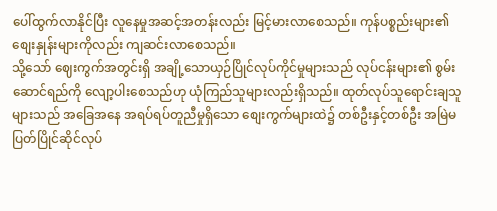ပေါ်ထွက်လာနိုင်ပြီး လူနေမှုအဆင့်အတန်းလည်း မြင့်မားလာစေသည်။ ကုန်ပစ္စည်းများ၏စျေးနှုန်းများကိုလည်း ကျဆင်းလာစေသည်။
သို့သော် ဈေးကွက်အတွင်းရှိ အချို့သောယှဉ်ပြိုင်လုပ်ကိုင်မှုများသည် လုပ်ငန်းများ၏ စွမ်းဆောင်ရည်ကို လျော့ပါးစေသည်ဟု ယုံကြည်သူများလည်းရှိသည်။ ထုတ်လုပ်သူရောင်းချသူများသည် အခြေအနေ အရပ်ရပ်တူညီမှုရှိသော စျေးကွက်များထဲ၌ တစ်ဦးနှင့်တစ်ဦး အမြဲမပြတ်ပြိုင်ဆိုင်လုပ်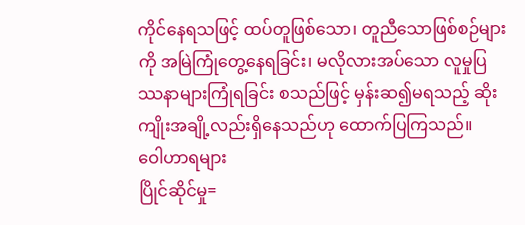ကိုင်နေရသဖြင့် ထပ်တူဖြစ်သော၊ တူညီသောဖြစ်စဉ်များကို အမြဲကြုံတွေ့နေရခြင်း၊ မလိုလားအပ်သော လူမှုပြဿနာများကြုံရခြင်း စသည်ဖြင့် မှန်းဆ၍မရသည့် ဆိုးကျိုးအချို့လည်းရှိနေသည်ဟု ထောက်ပြကြသည်။
ဝေါဟာရများ
ပြိုင်ဆိုင်မှု=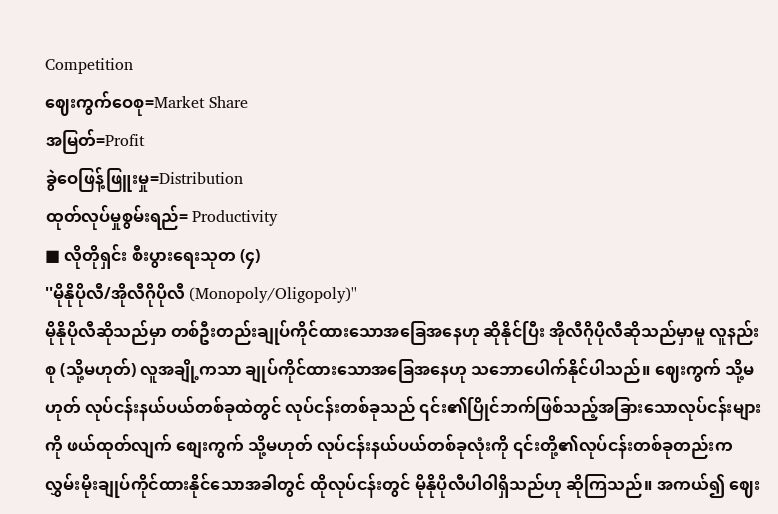Competition
ဈေးကွက်ဝေစု=Market Share
အမြတ်=Profit
ခွဲဝေဖြန့်ဖြူးမှု=Distribution
ထုတ်လုပ်မှုစွမ်းရည်= Productivity
■ လိုတိုရှင်း စီးပွားရေးသုတ (၄)
''မိုနိုပိုလီ/အိုလီဂိုပိုလီ (Monopoly/Oligopoly)''
မိုနိုပိုလီဆိုသည်မှာ တစ်ဦးတည်းချုပ်ကိုင်ထားသောအခြေအနေဟု ဆိုနိုင်ပြီး အိုလီဂိုပိုလီဆိုသည်မှာမူ လူနည်းစု (သို့မဟုတ်) လူအချို့ကသာ ချုပ်ကိုင်ထားသောအခြေအနေဟု သဘောပေါက်နိုင်ပါသည်။ ဈေးကွက် သို့မဟုတ် လုပ်ငန်းနယ်ပယ်တစ်ခုထဲတွင် လုပ်ငန်းတစ်ခုသည် ၎င်း၏ပြိုင်ဘက်ဖြစ်သည့်အခြားသောလုပ်ငန်းများကို ဖယ်ထုတ်လျက် စျေးကွက် သို့မဟုတ် လုပ်ငန်းနယ်ပယ်တစ်ခုလုံးကို ၎င်းတို့၏လုပ်ငန်းတစ်ခုတည်းက လွှမ်းမိုးချုပ်ကိုင်ထားနိုင်သောအခါတွင် ထိုလုပ်ငန်းတွင် မိုနိုပိုလီပါဝါရှိသည်ဟု ဆိုကြသည်။ အကယ်၍ ဈေး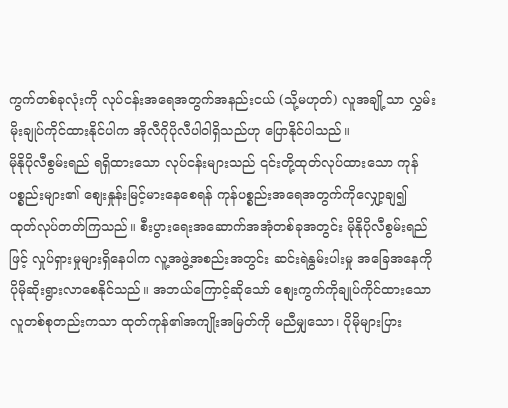ကွက်တစ်ခုလုံးကို လုပ်ငန်းအရေအတွက်အနည်းငယ် (သို့မဟုတ်) လူအချို့သာ လွှမ်းမိုးချုပ်ကိုင်ထားနိုင်ပါက အိုလီဂိုပိုလီပါဝါရှိသည်ဟု ပြောနိုင်ပါသည်။
မိုနိုပိုလီစွမ်းရည် ရရှိထားသော လုပ်ငန်းများသည် ၎င်းတို့ထုတ်လုပ်ထားသော ကုန်ပစ္စည်းများ၏ စျေးနှုန်းမြင့်မားနေစေရန် ကုန်ပစ္စည်းအရေအတွက်ကိုလျှော့ချ၍ ထုတ်လုပ်တတ်ကြသည်။ စီးပွားရေးအဆောက်အအုံတစ်ခုအတွင်း မိုနိုပိုလီစွမ်းရည်ဖြင့် လှုပ်ရှားမှုများရှိနေပါက လူ့အဖွဲ့အစည်းအတွင်း ဆင်းရဲနွမ်းပါးမှု အခြေအနေကို ပိုမိုဆိုးရွားလာစေနိုင်သည်။ အဘယ်ကြောင့်ဆိုသော် စျေးကွက်ကိုချုပ်ကိုင်ထားသော လူတစ်စုတည်းကသာ ထုတ်ကုန်၏အကျိုးအမြတ်ကို မညီမျှသော၊ ပိုမိုများပြား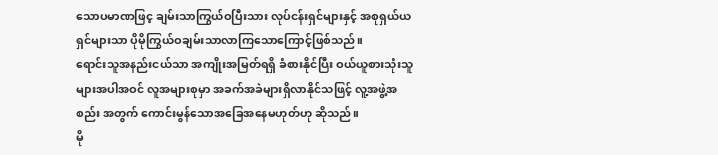သောပမာဏဖြင့ ချမ်းသာကြွယ်ဝပြီးသား လုပ်ငန်းရှင်များနှင့် အစုရှယ်ယ ရှင်များသာ ပိုမိုကြွယ်ဝချမ်းသာလာကြသောကြောင့်ဖြစ်သည်။
ရောင်းသူအနည်းငယ်သာ အကျိုးအမြတ်ရရှိ ခံစားနိုင်ပြီး ဝယ်ယူစားသုံးသူများအပါအဝင် လူအများစုမှာ အခက်အခဲများရှိလာနိုင်သဖြင့် လူ့အဖွဲ့အစည်း အတွက် ကောင်းမွန်သောအခြေအနေမဟုတ်ဟု ဆိုသည်။
မို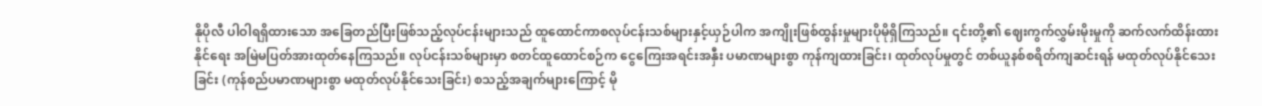နိုပိုလီ ပါဝါရရှိထားသော အခြေတည်ပြီးဖြစ်သည့်လုပ်ငန်းများသည် ထူထောင်ကာစလုပ်ငန်းသစ်များနှင့်ယှဉ်ပါက အကျိုးဖြစ်ထွန်းမှုများပိုမိုရှိကြသည်။ ၎င်းတို့၏ ဈေးကွက်လွှမ်းမိုးမှုကို ဆက်လက်ထိန်းထားနိုင်ရေး အမြဲမပြတ်အားထုတ်နေကြသည်။ လုပ်ငန်းသစ်များမှာ စတင်ထူထောင်စဉ်က ငွေကြေးအရင်းအနှီး ပမာဏများစွာ ကုန်ကျထားခြင်း၊ ထုတ်လုပ်မှုတွင် တစ်ယူနစ်စရိတ်ကျဆင်းရန် မထုတ်လုပ်နိုင်သေးခြင်း (ကုန်စည်ပမာဏများစွာ မထုတ်လုပ်နိုင်သေးခြင်း) စသည့်အချက်များကြောင့် မို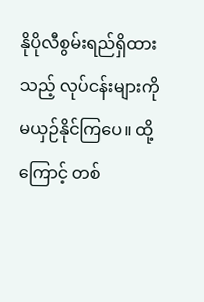နိုပိုလီစွမ်းရည်ရှိထားသည့် လုပ်ငန်းများကို မယှဉ်နိုင်ကြပေ။ ထို့ကြောင့် တစ်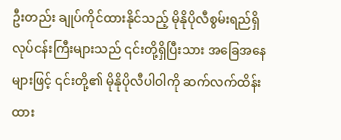ဦးတည်း ချုပ်ကိုင်ထားနိုင်သည့် မိုနိုပိုလီစွမ်းရည်ရှိ လုပ်ငန်းကြီးများသည် ၎င်းတို့ရှိပြီးသား အခြေအနေများဖြင့် ၎င်းတို့၏ မိုနိုပိုလီပါဝါကို ဆက်လက်ထိန်းထား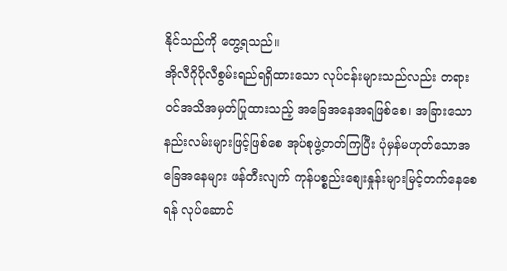နိုင်သည်ကို တွေ့ရသည်။
အိုလီဂိုပိုလီစွမ်းရည်ရရှိထားသော လုပ်ငန်းများသည်လည်း တရားဝင်အသိအမှတ်ပြုထားသည့် အခြေအနေအရဖြစ်စေ၊ အခြားသောနည်းလမ်းများဖြင့်ဖြစ်စေ အုပ်စုဖွဲ့တတ်ကြပြီး ပုံမှန်မဟုတ်သောအခြေအနေများ ဖန်တီးလျက် ကုန်ပစ္စည်းစျေးနှုန်းများမြင့်တက်နေစေရန် လုပ်ဆောင်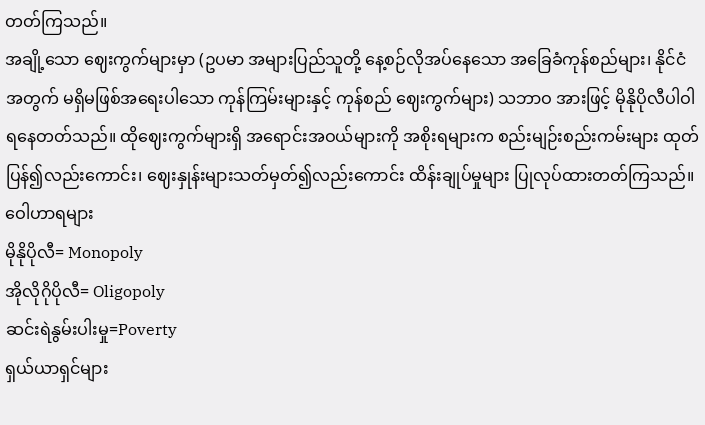တတ်ကြသည်။
အချို့သော ဈေးကွက်များမှာ (ဥပမာ အများပြည်သူတို့ နေ့စဉ်လိုအပ်နေသော အခြေခံကုန်စည်များ၊ နိုင်ငံအတွက် မရှိမဖြစ်အရေးပါသော ကုန်ကြမ်းများနှင့် ကုန်စည် ဈေးကွက်များ) သဘာဝ အားဖြင့် မိုနိုပိုလီပါဝါရနေတတ်သည်။ ထိုဈေးကွက်များရှိ အရောင်းအဝယ်များကို အစိုးရများက စည်းမျဉ်းစည်းကမ်းများ ထုတ်ပြန်၍လည်းကောင်း၊ ဈေးနှုန်းများသတ်မှတ်၍လည်းကောင်း ထိန်းချုပ်မှုများ ပြုလုပ်ထားတတ်ကြသည်။
ဝေါဟာရများ
မိုနိုပိုလီ= Monopoly
အိုလိုဂိုပိုလီ= Oligopoly
ဆင်းရဲနွမ်းပါးမှု=Poverty
ရှယ်ယာရှင်များ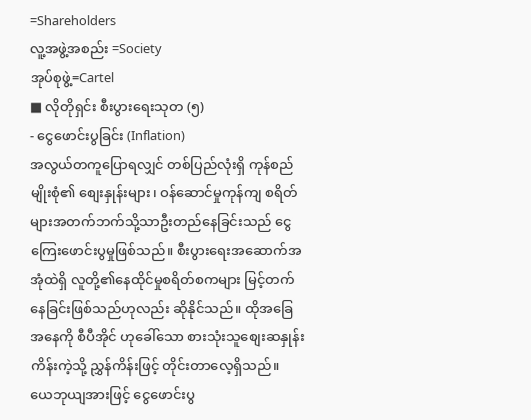=Shareholders
လူ့အဖွဲ့အစည်း =Society
အုပ်စုဖွဲ့=Cartel
■ လိုတိုရှင်း စီးပွားရေးသုတ (၅)
- ငွေဖောင်းပွခြင်း (Inflation)
အလွယ်တကူပြောရလျှင် တစ်ပြည်လုံးရှိ ကုန်စည်မျိုးစုံ၏ စျေးနှုန်းများ၊ ဝန်ဆောင်မှုကုန်ကျ စရိတ်များအတက်ဘက်သို့သာဦးတည်နေခြင်းသည် ငွေကြေးဖောင်းပွမှုဖြစ်သည်။ စီးပွားရေးအဆောက်အအုံထဲရှိ လူတို့၏နေထိုင်မှုစရိတ်စကများ မြင့်တက်နေခြင်းဖြစ်သည်ဟုလည်း ဆိုနိုင်သည်။ ထိုအခြေအနေကို စီပီအိုင် ဟုခေါ်သော စားသုံးသူစျေးဆနှုန်းကိန်းကဲ့သို့ ညွှန်ကိန်းဖြင့် တိုင်းတာလေ့ရှိသည်။
ယေဘုယျအားဖြင့် ငွေဖောင်းပွ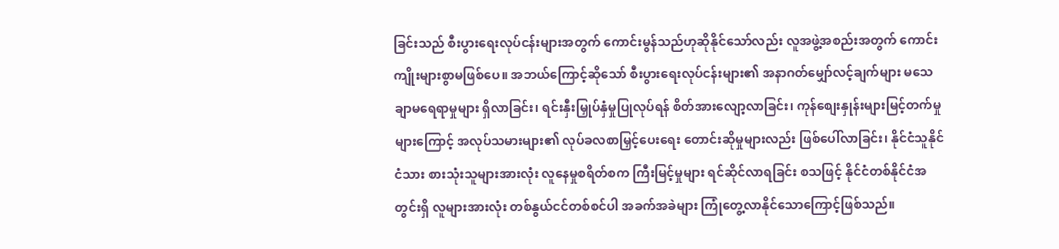ခြင်းသည် စီးပွားရေးလုပ်ငန်းများအတွက် ကောင်းမွန်သည်ဟုဆိုနိုင်သော်လည်း လူအဖွဲ့အစည်းအတွက် ကောင်းကျိုးများစွာမဖြစ်ပေ။ အဘယ်ကြောင့်ဆိုသော် စီးပွားရေးလုပ်ငန်းများ၏ အနာဂတ်မျှော်လင့်ချက်များ မသေချာမရေရာမှုများ ရှိလာခြင်း၊ ရင်းနှီးမြှုပ်နှံမှုပြုလုပ်ရန် စိတ်အားလျော့လာခြင်း၊ ကုန်စျေးနှုန်းများမြင့်တက်မှုများကြောင့် အလုပ်သမားများ၏ လုပ်ခလစာမြှင့်ပေးရေး တောင်းဆိုမှုများလည်း ဖြစ်ပေါ်လာခြင်း၊ နိုင်ငံသူနိုင်ငံသား စားသုံးသူများအားလုံး လူနေမှုစရိတ်စက ကြီးမြင့်မှုများ ရင်ဆိုင်လာရခြင်း စသဖြင့် နိုင်ငံတစ်နိုင်ငံအတွင်းရှိ လူများအားလုံး တစ်နွယ်ငင်တစ်စင်ပါ အခက်အခဲများ ကြုံတွေ့လာနိုင်သောကြောင့်ဖြစ်သည်။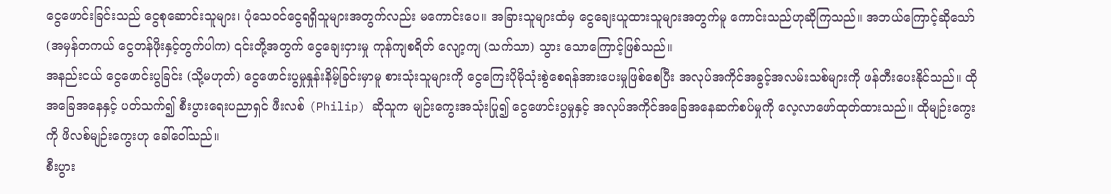ငွေဖောင်းခြင်းသည် ငွေစုဆောင်းသူများ၊ ပုံသေဝင်ငွေရရှိသူများအတွက်လည်း မကောင်းပေ။ အခြားသူများထံမှ ငွေချေးယူထားသူများအတွက်မူ ကောင်းသည်ဟုဆိုကြသည်။ အဘယ်ကြောင့်ဆိုသော် (အမှန်တကယ် ငွေတန်ဖိုးနှင့်တွက်ပါက) ၎င်းတို့အတွက် ငွေချေးငှားမှု ကုန်ကျစရိတ် လျော့ကျ (သက်သာ) သွား သောကြောင့်ဖြစ်သည်။
အနည်းငယ် ငွေဖောင်းပွခြင်း (သို့မဟုတ်) ငွေဖောင်းပွမှုနှုန်းနိမ့်ခြင်းမှာမူ စားသုံးသူများကို ငွေကြေးပိုမိုသုံးစွဲစေရန်အားပေးမှုဖြစ်စေပြီး အလုပ်အကိုင်အခွင့်အလမ်းသစ်များကို ဖန်တီးပေးနိုင်သည်။ ထိုအခြေအနေနှင့် ပတ်သက်၍ စီးပွားရေးပညာရှင် ဖီးလစ် (Philip) ဆိုသူက မျဉ်းကွေးအသုံးပြု၍ ငွေဖောင်းပွမှုနှင့် အလုပ်အကိုင်အခြေအနေဆက်စပ်မှုကို လေ့လာဖော်ထုတ်ထားသည်။ ထိုမျဉ်းကွေးကို ဖိလစ်မျဉ်းကွေးဟု ခေါ်ဝေါ်သည်။
စီးပွား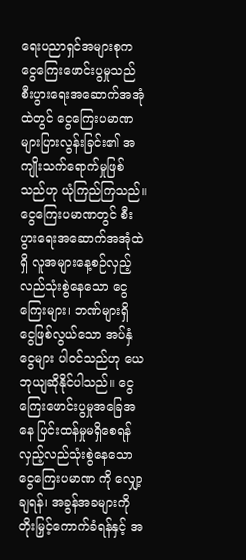ရေးပညာရှင်အများစုက ငွေကြေးဖောင်းပွမှုသည် စီးပွားရေးအဆောက်အအုံထဲတွင် ငွေကြေးပမာဏများပြားလွန်းခြင်း၏ အကျိုးသက်ရောက်မှုဖြစ်သည်ဟု ယုံကြည်ကြသည်။ ငွေကြေးပမာဏတွင် စီးပွားရေးအဆောက်အအုံထဲရှိ လူအများနေ့စဉ်လှည့်လည်သုံးစွဲနေသော ငွေကြေးများ၊ ဘဏ်များရှိ ငွေဖြစ်လွယ်သော အပ်နှံငွေများ ပါဝင်သည်ဟု ယေဘုယျဆိုနိုင်ပါသည်။ ငွေကြေးဖောင်းပွမှုအခြေအနေ ပြင်းထန်မှုမရှိစေရန် လှည့်လည်သုံးစွဲနေသော ငွေကြေးပမာဏ ကို လျှော့ချရန်၊ အခွန်အခများကို တိုးမြှင့်ကောက်ခံရန်နှင့် အ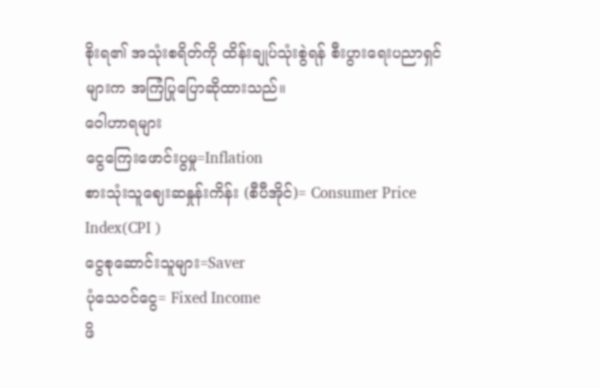စိုးရ၏ အသုံးစရိတ်ကို ထိန်းချုပ်သုံးစွဲရန် စီးပွားရေးပညာရှင်များက အကြံပြုပြောဆိုထားသည်။
ဝေါဟာရများ
ငွေကြေးဖောင်းပွမှု=Inflation
စားသုံးသူဈေးဆနှုန်းကိန်း (စီပီအိုင်)= Consumer Price Index(CPI )
ငွေစုဆောင်းသူများ=Saver
ပုံသေဝင်ငွေ= Fixed Income
ဖိ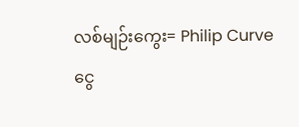လစ်မျဉ်းကွေး= Philip Curve
ငွေ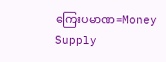ကြေးပမာဏ=Money Supply